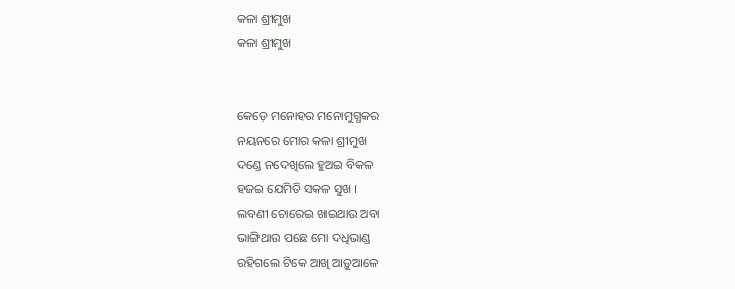କଳା ଶ୍ରୀମୁଖ
କଳା ଶ୍ରୀମୁଖ


କେଡ଼େ ମନୋହର ମନୋମୁଗ୍ଧକର
ନୟନରେ ମୋର କଳା ଶ୍ରୀମୁଖ
ଦଣ୍ଡେ ନଦେଖିଲେ ହୁଅଇ ବିକଳ
ହଜଇ ଯେମିତି ସକଳ ସୁଖ ।
ଲବଣୀ ଚୋରେଇ ଖାଇଥାଉ ଅବା
ଭାଙ୍ଗିଥାଉ ପଛେ ମୋ ଦଧିଭାଣ୍ଡ
ରହିଗଲେ ଟିକେ ଆଖି ଆଡ଼ୁଆଳେ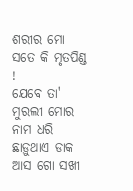ଶରୀର ମୋ ସତେ କି ମୃତପିଣ୍ଡ !
ଯେବେ ତା' ମୁରଲୀ ମୋର ନାମ ଧରି
ଛାଡ଼ୁଥାଏ ଡାକ ଆସ ଗୋ ସଖୀ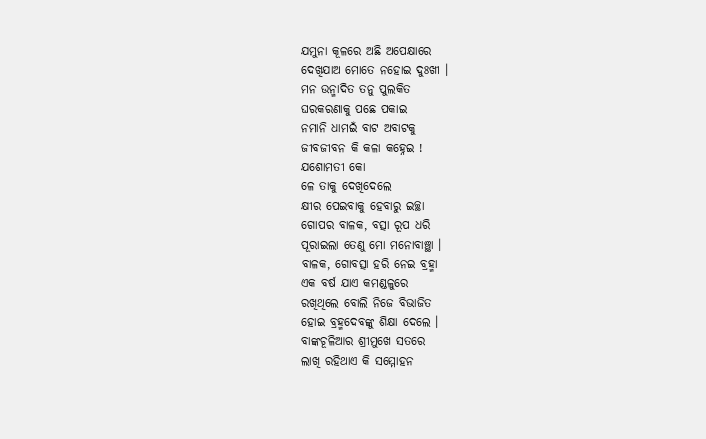ଯମୁନା କୂଳରେ ଅଛି ଅପେକ୍ଷାରେ
ଦେଖିଯାଅ ମୋତେ ନହୋଇ ଦୁଃଖୀ ।
ମନ ଉନ୍ମାଦିତ ତନୁ ପୁଲକିତ
ଘରକରଣାକୁ ପଛେ ପକାଇ
ନମାନି ଧାମଇଁ ବାଟ ଅବାଟକୁ
ଜୀବଜୀବନ କି କଳା କହ୍ନେଇ !
ଯଶୋମତୀ କୋ
ଳେ ତାକୁ ଦେଖିଦେଲେ
କ୍ଷୀର ପେଇବାକୁ ହେବାରୁ ଇଚ୍ଛା
ଗୋପର ବାଳକ, ବତ୍ସା ରୂପ ଧରି
ପୂରାଇଲା ତେଣୁ ମୋ ମନୋବାଞ୍ଛା ।
ବାଳକ, ଗୋବତ୍ସା ହରି ନେଇ ବ୍ରହ୍ମା
ଏକ ବର୍ଷ ଯାଏ କମଣ୍ଡଳୁରେ
ରଖିଥିଲେ ବୋଲି ନିଜେ ବିଭାଜିତ
ହୋଇ ବ୍ରହ୍ମଦେବଙ୍କୁ ଶିକ୍ଷା ଦେଲେ ।
ବାଙ୍କଚୂଳିଆର ଶ୍ରୀମୁଖେ ସତରେ
ଲାଖି ରହିଥାଏ କି ସମ୍ମୋହନ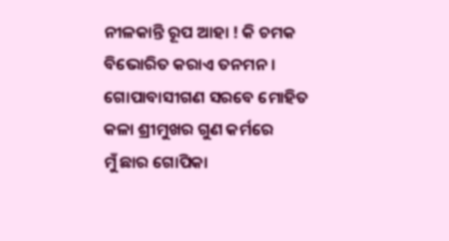ନୀଳକାନ୍ତି ରୂପ ଆହା ! କି ଚମକ
ବିଭୋରିତ କରାଏ ତନମନ ।
ଗୋପାବାସୀଗଣ ସରବେ ମୋହିତ
କଳା ଶ୍ରୀମୁଖର ଗୁଣ କର୍ମରେ
ମୁଁ ଛାର ଗୋପିକା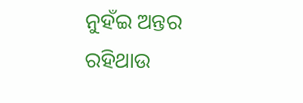ନୁହଁଇ ଅନ୍ତର
ରହିଥାଉ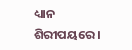ଧ୍ୟାନ ଶିରୀପୟରେ ।